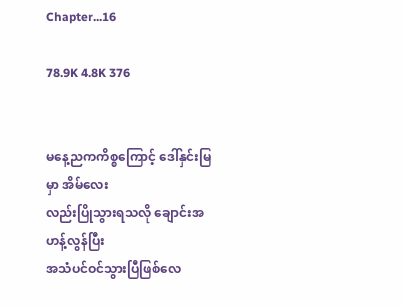Chapter...16

78.9K 4.8K 376


မနေ့ညကကိစ္စကြောင့် ဒေါ်နှင်းမြမှာ အိမ်လေး
လည်းပြိုသွားရသလို ချောင်းအဟန့်လွန်ပြီး
အသံပင်ဝင်သွားပြီဖြစ်လေ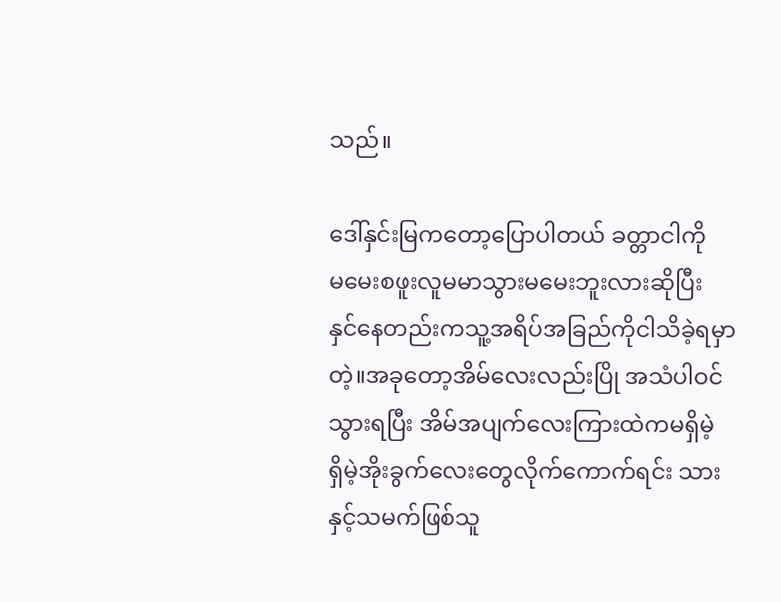သည်။

ဒေါ်နှင်းမြကတော့ပြောပါတယ် ခတ္တာငါကို
မမေးစဖူးလူမမာသွားမမေးဘူးလားဆိုပြီး
နှင်နေတည်းကသူ့အရိပ်အခြည်ကိုငါသိခဲ့ရမှာ
တဲ့။အခုတော့အိမ်လေးလည်းပြို အသံပါဝင်
သွားရပြီး အိမ်အပျက်လေးကြားထဲကမရှိမဲ့
ရှိမဲ့အိုးခွက်လေးတွေလိုက်ကောက်ရင်း သား
နှင့်သမက်ဖြစ်သူ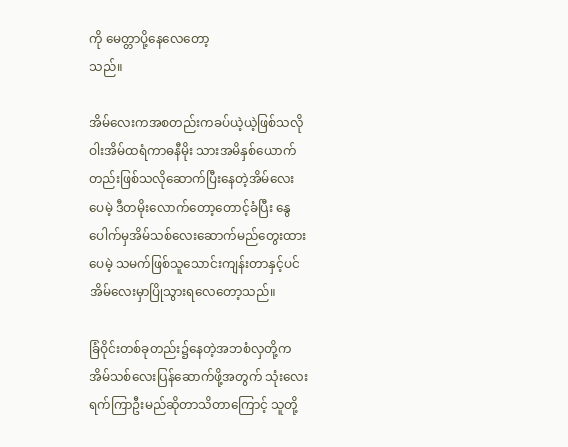ကို မေတ္တာပို့နေလေတော့
သည်။

အိမ်လေးကအစတည်းကခပ်ယဲ့ယဲ့ဖြစ်သလို
ဝါးအိမ်ထရံကာဓနီမိုး သားအမိနှစ်ယောက်
တည်းဖြစ်သလိုဆောက်ပြီးနေတဲ့အိမ်လေး
ပေမဲ့ ဒီတမိုးလောက်တော့တောင့်ခံပြီး နွေ
ပေါက်မှအိမ်သစ်လေးဆောက်မည်တွေးထား
ပေမဲ့ သမက်ဖြစ်သူသောင်းကျန်းတာနှင့်ပင်
အိမ်လေးမှာပြိုသွားရလေတော့သည်။

ခြံဝိုင်းတစ်ခုတည်း၌နေတဲ့အဘစံလှတို့က
အိမ်သစ်လေးပြန်ဆောက်ဖို့အတွက် သုံးလေး
ရက်ကြာဦးမည်ဆိုတာသိတာကြောင့် သူတို့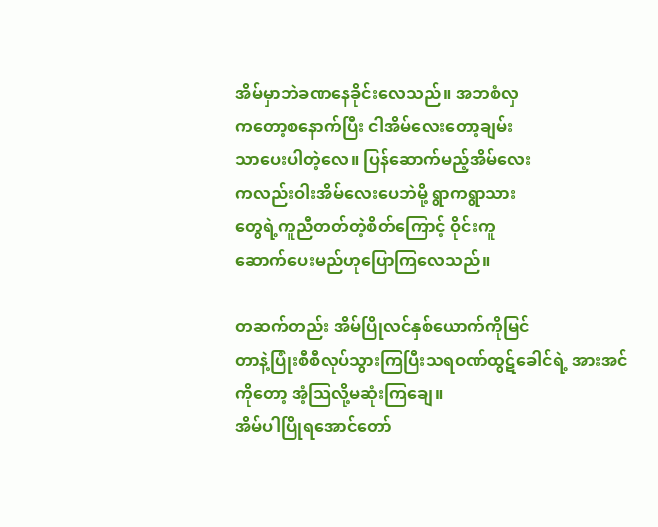အိမ်မှာဘဲခဏနေခိုင်းလေသည်။ အဘစံလှ
ကတော့စနောက်ပြီး ငါအိမ်လေးတော့ချမ်း
သာပေးပါတဲ့လေ။ ပြန်ဆောက်မည့်အိမ်လေး
ကလည်းဝါးအိမ်လေးပေဘဲမို့ ရွာကရွာသား
တွေရဲ့ကူညီတတ်တဲ့စိတ်ကြောင့် ဝိုင်းကူ
ဆောက်ပေးမည်ဟုပြောကြလေသည်။

တဆက်တည်း အိမ်ပြိုလင်နှစ်ယောက်ကိုမြင်
တာနဲ့ပြုံးစီစီလုပ်သွားကြပြီးသရဝဏ်ထွဋ်ခေါင်ရဲ့ အားအင်ကိုတော့ အံ့သြလို့မဆုံးကြချေ။
အိမ်ပါပြိုရအောင်တော်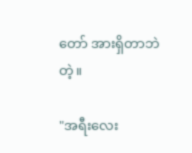တော် အားရှိတာဘဲ
တဲ့။

"အရီးလေး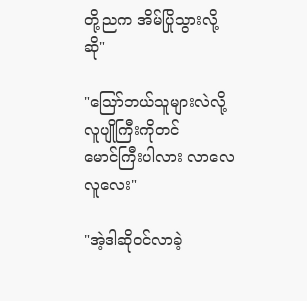တို့ညက အိမ်ပြိုသွားလို့ဆို"

"သြော်ဘယ်သူများလဲလို့ လူပျိုကြီးကိုတင်
မောင်ကြီးပါလား လာလေလူလေး"

"အဲ့ဒါဆိုဝင်လာခဲ့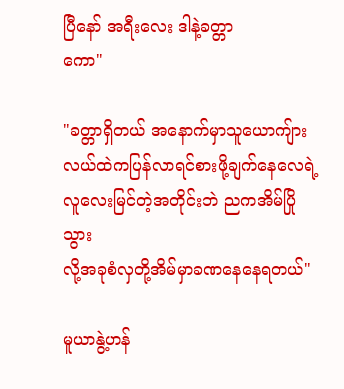ပြီနော် အရီးလေး ဒါနဲ့ခတ္တာ
ကော"

"ခတ္တာရှိတယ် အနောက်မှာသူယောကျ်ား
လယ်ထဲကပြန်လာရင်စားဖို့ချက်နေလေရဲ့
လူလေးမြင်တဲ့အတိုင်းဘဲ ညကအိမ်ပြိုသွား
လို့အခုစံလှတို့အိမ်မှာခဏနေနေရတယ်"

မူယာနွဲ့ဟန်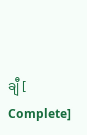ချီ [ Complete]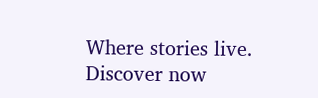Where stories live. Discover now